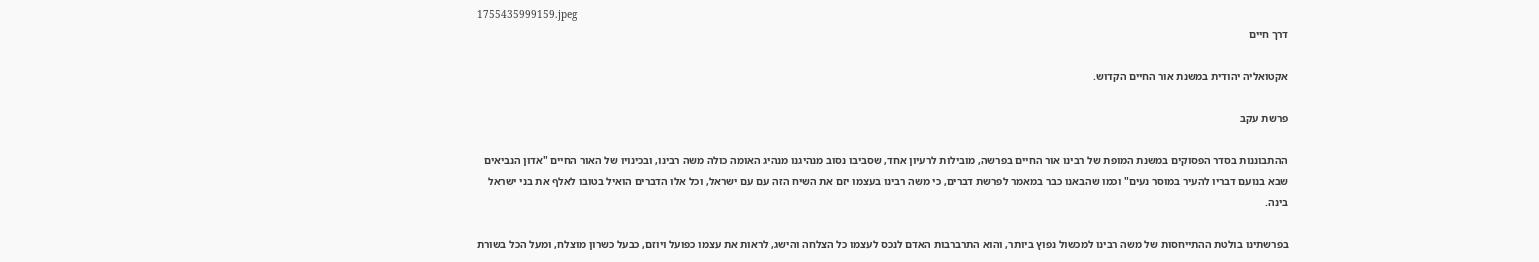1755435999159.jpeg
דרך חיים

אקטואליה יהודית במשנת אור החיים הקדוש.

פרשת עקב

ההתבוננות בסדר הפסוקים במשנת המופת של רבינו אור החיים בפרשה, מובילות לרעיון אחד, שסביבו נסוב מנהיגנו מנהיג האומה כולה משה רבינו, ובכינויו של האור החיים "אדון הנביאים שבא בנועם דבריו להעיר במוסר נעים" וכמו שהבאנו כבר במאמר לפרשת דברים, כי משה רבינו בעצמו יזם את השיח הזה עם עם ישראל, וכל אלו הדברים הואיל בטובו לאלף את בני ישראל בינה.

בפרשתינו בולטת ההתייחסות של משה רבינו למכשול נפוץ ביותר, והוא התרברבות האדם לנכס לעצמו כל הצלחה והישג, לראות את עצמו כפועל ויוזם, כבעל כשרון מוצלח, ומעל הכל בשורת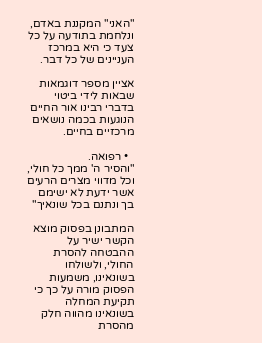"האני" המקננת באדם, ונלחמת בתודעה על כל צעד כי היא במרכז העניינים של כל דבר.

אציין מספר דוגמאות שבאות לידי ביטוי בדברי רבינו אור החיים הנוגעות בכמה נושאים מרכזיים בחיים.

  • רפואה.
"והסיר ה' ממך כל חולי, וכל מדווי מצרים הרעים אשר ידעת לא ישימם בך ונתנם בכל שונאיך"

המתבונן בפסוק מוצא הקשר ישיר על ההבטחה להסרת החולי, ולשולחו בשונאינו, משמעות הפסוק מורה על כך כי תקיעת המחלה בשונאינו מהווה חלק מהסרת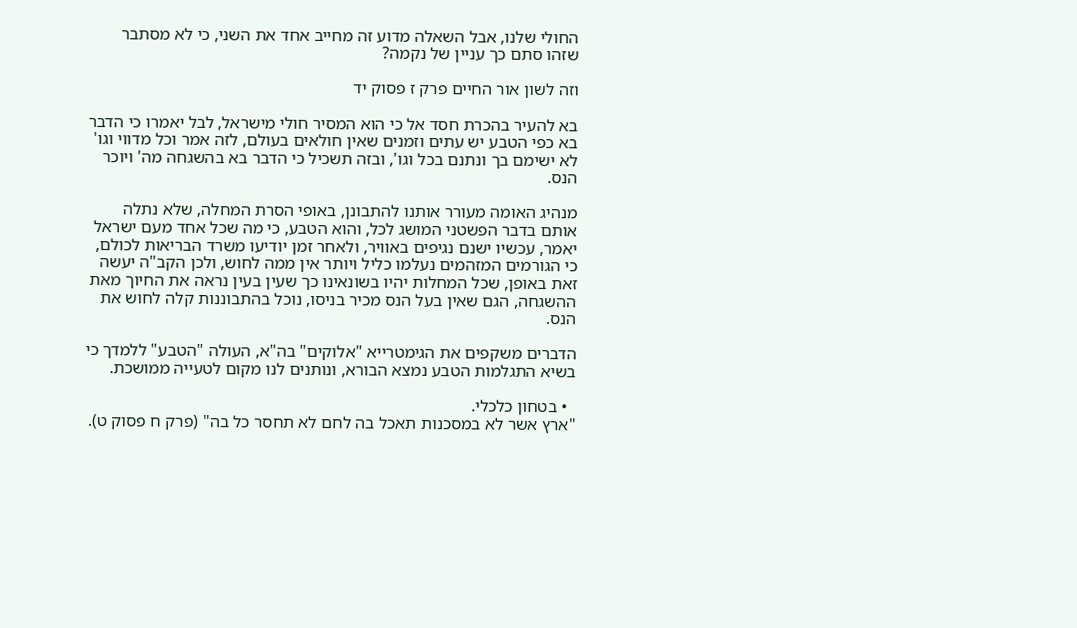החולי שלנו, אבל השאלה מדוע זה מחייב אחד את השני, כי לא מסתבר שזהו סתם כך עניין של נקמה?

וזה לשון אור החיים פרק ז פסוק יד

בא להעיר בהכרת חסד אל כי הוא המסיר חולי מישראל, לבל יאמרו כי הדבר בא כפי הטבע יש עתים וזמנים שאין חולאים בעולם, לזה אמר וכל מדווי וגו' לא ישימם בך ונתנם בכל וגו', ובזה תשכיל כי הדבר בא בהשגחה מה' ויוכר הנס.

מנהיג האומה מעורר אותנו להתבונן, באופי הסרת המחלה, שלא נתלה אותם בדבר הפשטני המושג לכל, והוא הטבע, כי מה שכל אחד מעם ישראל יאמר, עכשיו ישנם נגיפים באוויר, ולאחר זמן יודיעו משרד הבריאות לכולם, כי הגורמים המזהמים נעלמו כליל ויותר אין ממה לחוש, ולכן הקב"ה יעשה זאת באופן, שכל המחלות יהיו בשונאינו כך שעין בעין נראה את החיוך מאת ההשגחה, הגם שאין בעל הנס מכיר בניסו, נוכל בהתבוננות קלה לחוש את הנס.

הדברים משקפים את הגימטרייא "אלוקים" בה"א, העולה "הטבע" ללמדך כי בשיא התגלמות הטבע נמצא הבורא, ונותנים לנו מקום לטעייה ממושכת.

  • בטחון כלכלי.
"ארץ אשר לא במסכנות תאכל בה לחם לא תחסר כל בה" (פרק ח פסוק ט).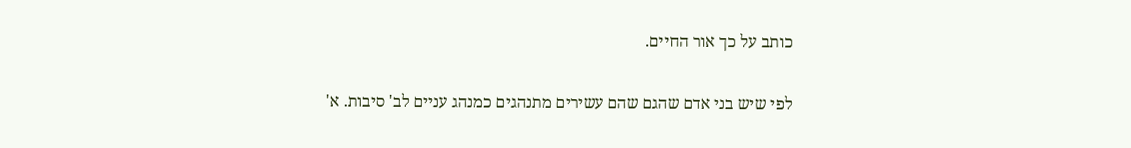כותב על כך אור החיים.

לפי שיש בני אדם שהגם שהם עשירים מתנהגים כמנהג עניים לב' סיבות. א'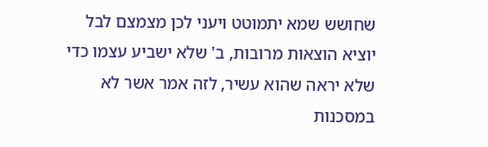שחושש שמא יתמוטט ויעני לכן מצמצם לבל יוציא הוצאות מרובות, ב' שלא ישביע עצמו כדי שלא יראה שהוא עשיר, לזה אמר אשר לא במסכנות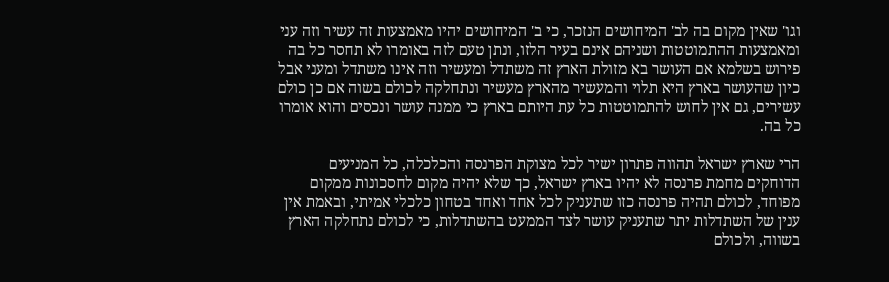וגו' שאין מקום בה לב' המיחושים הנזכר, כי ב' המיחושים יהיו מאמצעות זה עשיר וזה עני ומאמצעות ההתמוטטות ושניהם אינם בעיר הלזו, ונתן טעם לזה באומרו לא תחסר כל בה פירוש בשלמא אם העושר בא מזולת הארץ זה משתדל ומעשיר וזה אינו משתדל ומעני אבל כיון שהעושר בארץ היא תלוי והמעשיר מהארץ מעשיר ונתחלקה לכולם בשוה אם כן כולם עשירים, גם אין לחוש להתמוטטות כל עת היותם בארץ כי ממנה עושר ונכסים והוא אומרו כל בה.

הרי שארץ ישראל תהווה פתרון ישיר לכל מצוקת הפרנסה והכלכלה, כל המניעים הדוחקים מחמת פרנסה לא יהיו בארץ ישראל, כך שלא יהיה מקום לחסכונות ממקום מפוחד, לכולם תהיה פרנסה כזו שתעניק לכל אחד ואחד בטחון כלכלי אמיתי, ובאמת אין ענין של השתדלות יתר שתעניק עושר לצד הממעט בהשתדלות, כי לכולם נתחלקה הארץ בשווה, ולכולם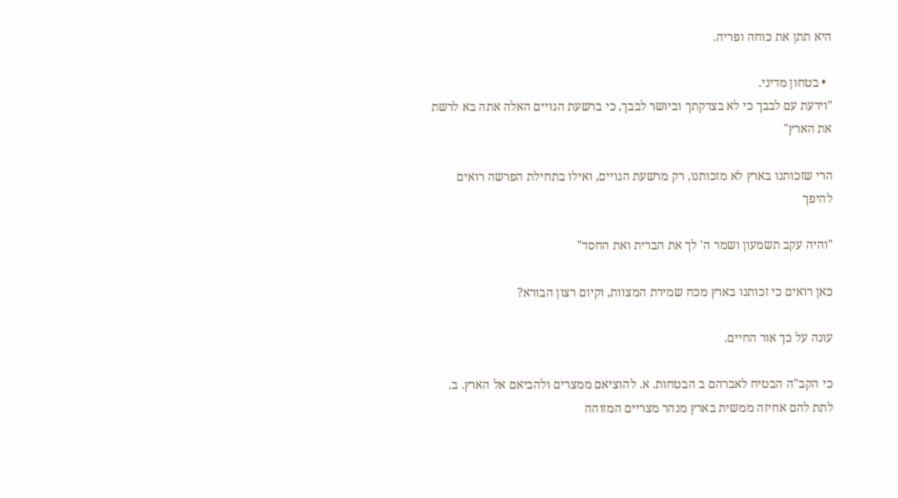היא תתן את כוחה ופריה.

  • בטחון מדיני.
"וידעת עם לבבך כי לא בצדקתך וביושר לבבך, כי ברשעת הגויים האלה אתה בא לרשת את הארץ"

הרי שזכותנו בארץ לא מזכותנו, רק מרשעת הגויים, ואילו בתחילת הפרשה רואים להיפך

"והיה עקב תשמעון ושמר ה' לך את הברית ואת החסד"

כאן רואים כי זכותנו בארץ מכח שמירת המצוות, וקיום רצון הבורא?

עונה על כך אור החיים.

כי הקב"ה הבטיח לאברהם ב הבטחות. א. להוציאם ממצרים ולהביאם אל הארץ. ב. לתת להם אחיזה ממשית בארץ מנהר מצריים המזוהה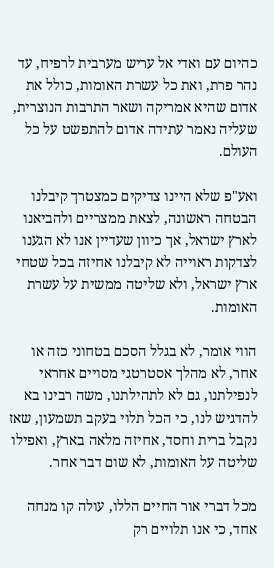כהיום עם ואדי אל עריש מערבית לרפיח, עד נהר פרת, ואת כל עשרת האומות, כולל את אדום שהיא אמריקה ושאר התרבות הנוצרית, שעליה נאמר עתידה אדום להתפשט על כל העולם.

ואע"פ שלא היינו צדיקים כמצטרך קיבלנו הבטחה ראשונה, לצאת ממצריים ולהביאנו לארץ ישראל, אך כיוון שעדיין אנו לא הגענו לצדקות ראוייה לא קיבלנו אחיזה בכל שטחי ארץ ישראל, ולא שליטה ממשית על עשרת האומות.

הווי אומר, לא בגלל הסכם בטחוני כזה או אחר, לא מהלך אסטרטגי מסויים אחראי לנפילתנו, גם לא לתהילתנו, משה רבינו בא להדגיש לנו, כי הכל תלוי בעקב תשמעון, שאז נקבל ברית וחסד, אחיזה מלאה בארץ, ואפילו שליטה על האומות, לא שום דבר אחר.

מכל דברי אור החיים הללו, עולה קו מנחה אחד, כי אנו תלויים רק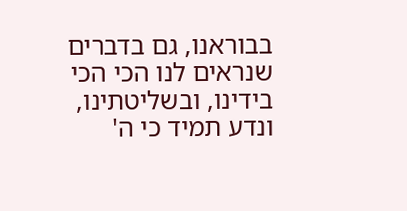בבוראנו, גם בדברים שנראים לנו הכי הכי בידינו, ובשליטתינו, ונדע תמיד כי ה'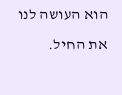הוא העושה לנו את החיל.